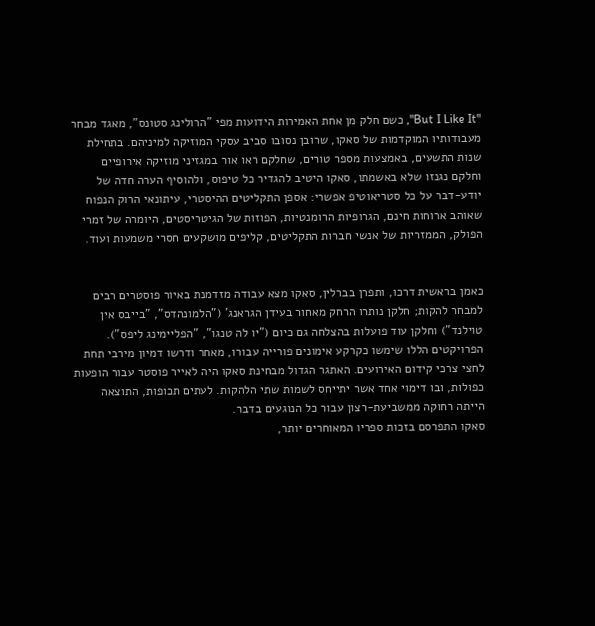"But I Like It", כשם חלק מן אחת האמירות הידועות מפי "הרולינג סטונס", מאגד מבחר מעבודותיו המוקדמות של סאקו, שרובן נסובו סביב עסקי המוזיקה למיניהם. בתחילת שנות התשעים, באמצעות מספר טורים, שחלקם ראו אור במגזיני מוזיקה אירופיים וחלקם נגנזו שלא באשמתו, סאקו היטיב להגדיר כל טיפוס, ולהוסיף הערה חדה של יודע-דבר על כל סטריאוטיפ אפשרי: אספן התקליטים ההיסטרי, עיתונאי הרוק הנפוח שאוהב ארוחות חינם, הגרופיות הרומנטיות, הפוזות של הגיטריסטים, היומרה של זמרי הפולק, הממזריות של אנשי חברות התקליטים, קליפים מושקעים חסרי משמעות ועוד.


כאמן בראשית דרכו, ותפרן בברלין, סאקו מצא עבודה מזדמנת באיור פוסטרים רבים למבחר להקות; חלקן נותרו הרחק מאחור בעידן הגראנג' ("הלמונהדס", "בייבס אין טוילנד") וחלקן עוד פועלות בהצלחה גם כיום ("יו לה טנגו", "הפליימינג ליפס"). הפרויקטים הללו שימשו כקרקע אימונים פורייה עבורו, מאחר ודרשו דמיון מירבי תחת לחצי צרכי קידום האירועים. האתגר הגדול מבחינת סאקו היה לאייר פוסטר עבור הופעות כפולות, ובו דימוי אחד אשר יתייחס לשמות שתי הלהקות. לעתים תכופות, התוצאה הייתה רחוקה ממשביעת-רצון עבור כל הנוגעים בדבר.
סאקו התפרסם בזכות ספריו המאוחרים יותר,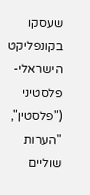שעסקו בקונפליקט הישראלי-פלסטיני ("פלסטין", "הערות שוליים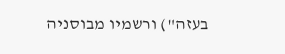בעזה") ורשמיו מבוסניה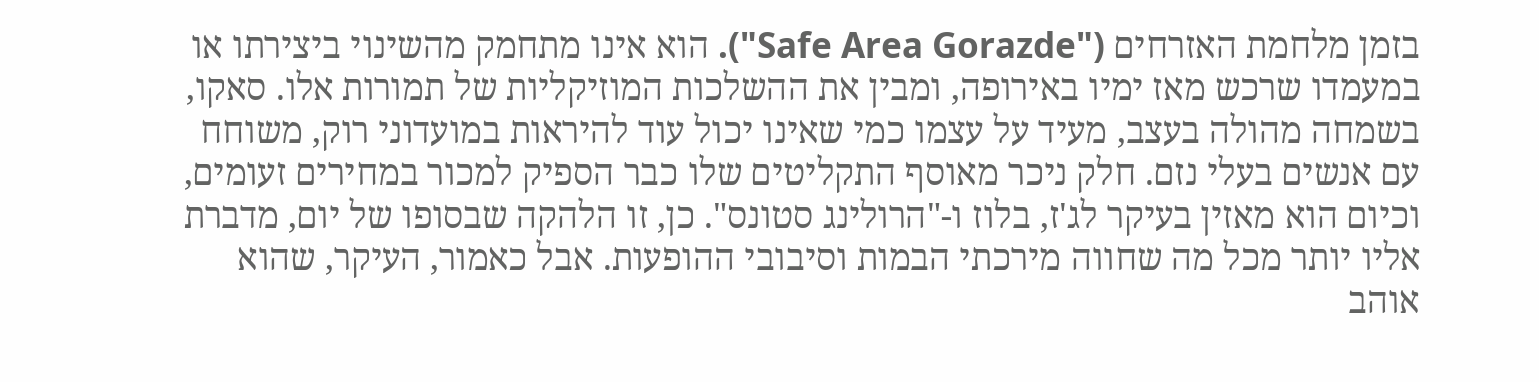בזמן מלחמת האזרחים ("Safe Area Gorazde"). הוא אינו מתחמק מהשינוי ביצירתו או במעמדו שרכש מאז ימיו באירופה, ומבין את ההשלכות המוזיקליות של תמורות אלו. סאקו, בשמחה מהולה בעצב, מעיד על עצמו כמי שאינו יכול עוד להיראות במועדוני רוק, משוחח עם אנשים בעלי נזם. חלק ניכר מאוסף התקליטים שלו כבר הספיק למכור במחירים זעומים, וכיום הוא מאזין בעיקר לג'ז, בלוז ו-"הרולינג סטונס". כן, זו הלהקה שבסופו של יום, מדברת אליו יותר מכל מה שחווה מירכתי הבמות וסיבובי ההופעות. אבל כאמור, העיקר, שהוא אוהב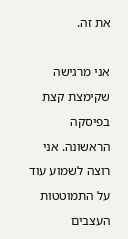את זה.

אני מרגישה שקימצת קצת בפיסקה הראשונה. אני רוצה לשמוע עוד על התמוטטות העצבים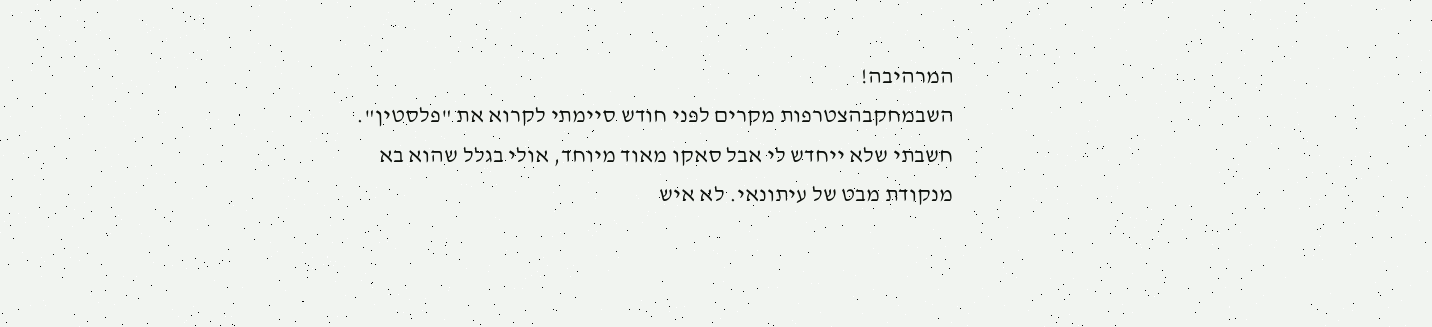המרהיבה!
השבמחקבהצטרפות מקרים לפני חודש סיימתי לקרוא את "פלסטין". חשבתי שלא ייחדש לי אבל סאקו מאוד מיוחד, אולי בגלל שהוא בא מנקודת מבט של עיתונאי. לא איש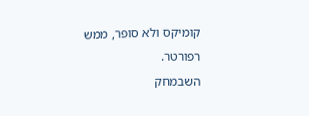קומיקס ולא סופר, ממש רפורטר.
השבמחק